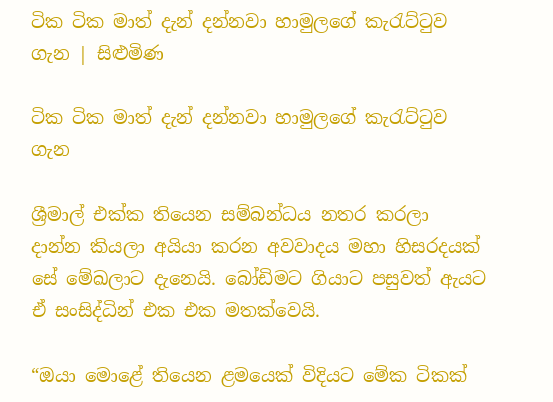ටික ටික මාත් දැන් දන්නවා හාමුලගේ කැරැට්ටුව ගැන | සිළුමිණ

ටික ටික මාත් දැන් දන්නවා හාමුලගේ කැරැට්ටුව ගැන

ශ්‍රීමාල් එක්ක තියෙන සම්බන්ධය නතර කරලා දාන්න කියලා අයියා කරන අවවාදය මහා හිසරදයක් සේ මේඛලාට දැනෙයි. බෝඩිමට ගියාට පසුවත් ඇයට ඒ සංසිද්ධින් එක එක මතක්වෙයි.

“ඔයා මොළේ තියෙන ළමයෙක් විදියට මේක ටිකක්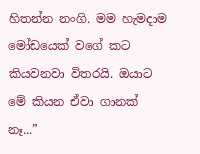හිතන්න නංගි. මම හැමදාම මෝඩයෙක් වගේ කට කියවනවා විතරයි. ඔයාට මේ කියන ඒවා ගානක් නෑ...”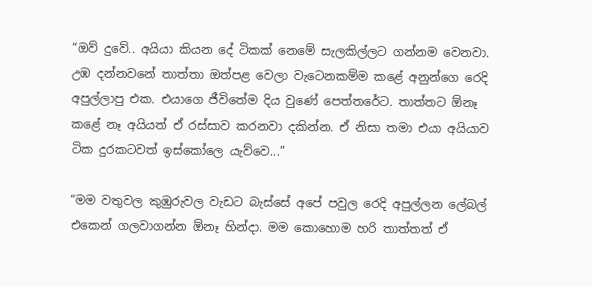“ඔව් දුවේ.. අයියා කියන දේ ටිකක් නෙමේ සැලකිල්ලට ගන්නම වෙනවා. උඹ දන්නවනේ තාත්තා ඔත්පළ වෙලා වැටෙනකම්ම කළේ අනුන්ගෙ රෙදි අපුල්ලාපු එක. එයාගෙ ජීවිතේම දිය වුණේ පෙත්තරේට. තාත්තට ඕනෑ කළේ නෑ අයියත් ඒ රස්සාව කරනවා දකින්න. ඒ නිසා තමා එයා අයියාව ටික දුරකටවත් ඉස්කෝලෙ යැව්වෙ...”

“මම වතුවල කුඹුරුවල වැඩට බැස්සේ අපේ පවුල රෙදි අපුල්ලන ලේබල් එකෙන් ගලවාගන්න ඕනෑ හින්දා. මම කොහොම හරි තාත්තත් ඒ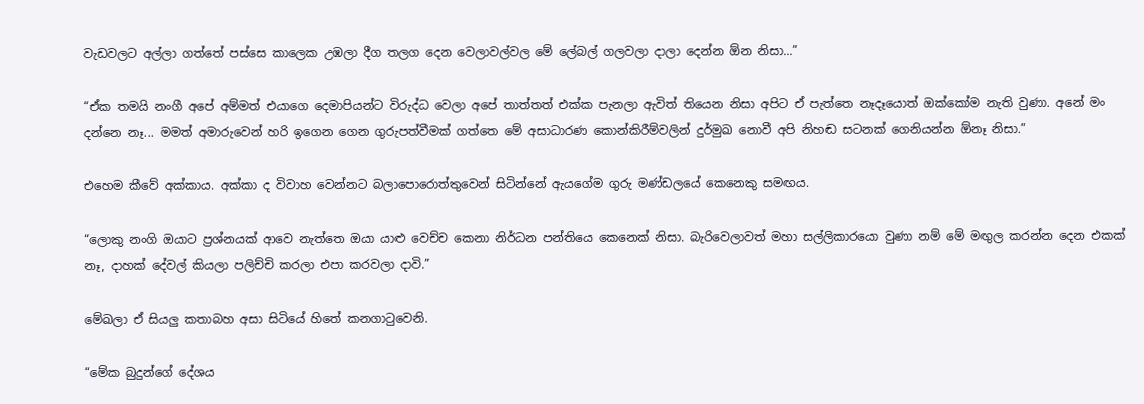වැඩවලට අල්ලා ගත්තේ පස්සෙ කාලෙක උඹලා දීග තලග දෙන වෙලාවල්වල මේ ලේබල් ගලවලා දාලා දෙන්න ඕන නිසා...”

“ඒක තමයි නංගී අපේ අම්මත් එයාගෙ දෙමාපියන්ට විරුද්ධ වෙලා අපේ තාත්තත් එක්ක පැනලා ඇවිත් තියෙන නිසා අපිට ඒ පැත්තෙ නෑදෑයොත් ඔක්කෝම නැති වුණා. අනේ මං දන්නෙ නෑ... මමත් අමාරුවෙන් හරි ඉගෙන ගෙන ගුරුපත්වීමක් ගත්තෙ මේ අසාධාරණ කොන්කිරීම්වලින් දුර්මුඛ නොවී අපි නිහඬ සටනක් ගෙනියන්න ඕනෑ නිසා.”

එහෙම කීවේ අක්කාය. අක්කා ද විවාහ වෙන්නට බලාපොරොත්තුවෙන් සිටින්නේ ඇයගේම ගුරු මණ්ඩලයේ කෙනෙකු සමඟය.

“ලොකු නංගි ඔයාට ප්‍රශ්නයක් ආවෙ නැත්තෙ ඔයා යාළු වෙච්ච කෙනා නිර්ධන පන්තියෙ කෙනෙක් නිසා. බැරිවෙලාවත් මහා සල්ලිකාරයො වුණා නම් මේ මඟුල කරන්න දෙන එකක් නෑ, දාහක් දේවල් කියලා පලිච්චි කරලා එපා කරවලා දාවි.”

මේඛලා ඒ සියලු කතාබහ අසා සිටියේ හිතේ කනගාටුවෙනි.

“මේක බුදුන්ගේ දේශය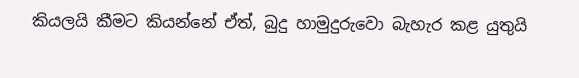කියලයි කීමට කියන්නේ ඒත්, බුදු හාමුදුරුවො බැහැර කළ යුතුයි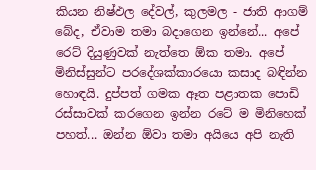කියන නිෂ්ඵල‍ දේවල්, කුලමල - ජාති ආගම් බේද, ඒවාම තමා බදාගෙන ඉන්නේ... අපේ ර‍ෙට් දියුණුවක් නැත්තෙ ඕක තමා. අපේ මිනිස්සුන්ට පරදේශක්කාරයො කසාද බඳින්න හොඳයි. දුප්පත් ගමක ඈත පළාතක පොඩි රස්සාවක් කරගෙන ඉන්න රටේ ම මිනිහෙක් පහත්... ඔන්න ඕවා තමා අයියෙ අපි නැති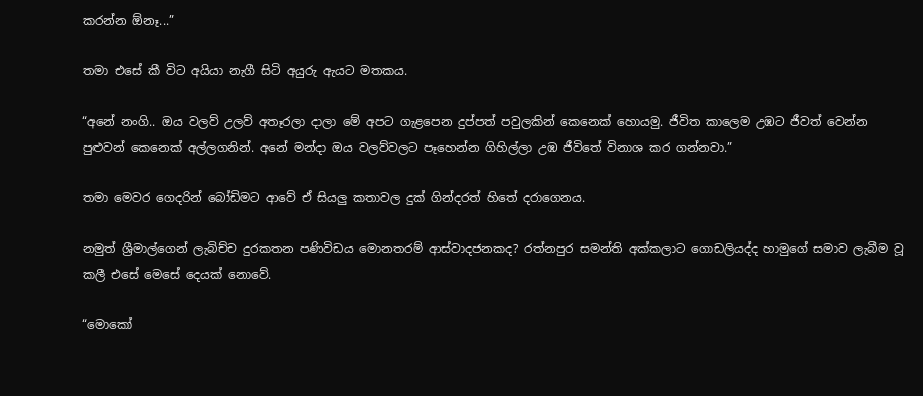කරන්න ඕනෑ...”

තමා එසේ කී විට අයියා නැගී සිටි අයුරු ඇයට මතකය.

“අනේ නංගි.. ඔය වලව් උලව් අතෑරලා දාලා මේ අපට ගැළපෙන දුප්පත් පවුලකින් කෙනෙක් හොයමු. ජීවිත කාලෙම උඹට ජීවත් වෙන්න පුළුවන් කෙනෙක් අල්ලගනින්. අනේ මන්දා ඔය වලව්වලට පෑහෙන්න ගිහිල්ලා උඹ ජීවිතේ විනාශ කර ගන්නවා.”

තමා මෙවර ගෙදරින් බෝඩිමට ආවේ ඒ සියලු කතාවල දුක් ගින්දරත් හිතේ දරාගෙනය.

නමුත් ශ්‍රීමාල්ගෙන් ලැබිච්ච දුරකතන පණිවිඩය මොනතරම් ආස්වාදජනකද? රත්නපුර සමන්ති අක්කලාට ගොඩලියද්ද හාමුගේ සමාව ලැබීම වූ කලී එසේ මෙසේ දෙයක් නොවේ.

“මොකෝ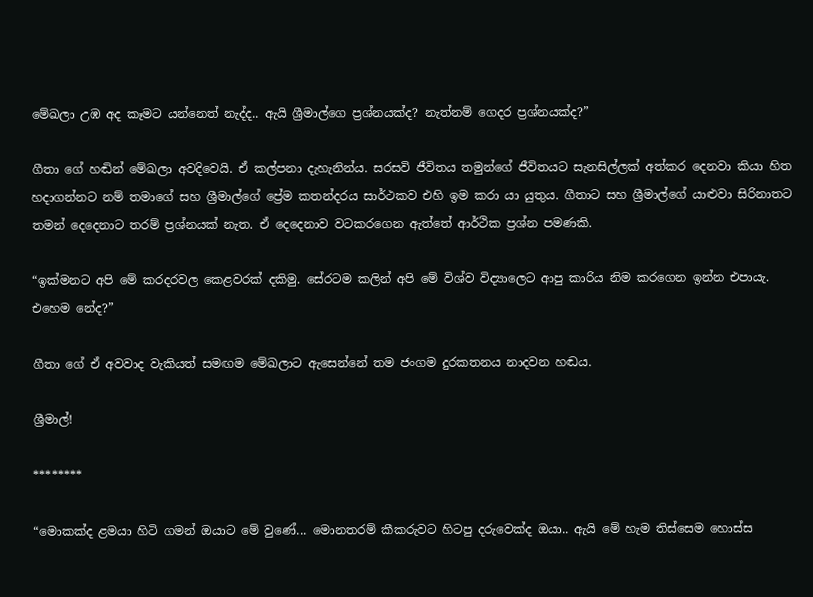මේඛලා උඹ අද කෑමට යන්නෙත් නැද්ද.. ඇයි ශ්‍රීමාල්ගෙ ප්‍රශ්නයක්ද? නැත්නම් ගෙදර ප්‍රශ්නයක්ද?”

ගීතා ගේ හඬින් මේඛලා අවදිවෙයි. ඒ කල්පනා දැහැනින්ය. සරසවි ජීවිතය තමුන්ගේ ජීවිතයට සැනසිල්ලක් අත්කර දෙනවා කියා හිත හදාගන්නට නම් තමාගේ සහ ශ්‍රීමාල්ගේ ප්‍රේම කතන්දරය සාර්ථකව එහි ඉම කරා යා යුතුය. ගීතාට සහ ශ්‍රීමාල්ගේ යාළුවා සිරිනාතට තමන් දෙදෙනාට තරම් ප්‍රශ්නයක් නැත. ඒ දෙදෙනාව වටකරගෙන ඇත්තේ ආර්ථික ප්‍රශ්න පමණකි.

“ඉක්මනට අපි මේ කරදරවල කෙළවරක් දකිමු. සේරටම කලින් අපි මේ විශ්ව විද්‍යාලෙට ආපු කාරිය නිම කරගෙන ඉන්න එපායැ. එහෙම නේද?”

ගීතා ගේ ඒ අවවාද වැකියත් සමඟම මේඛලාට ඇසෙන්නේ තම ජංගම දුරකතනය නාදවන හඬය.

ශ්‍රීමාල්!

********

“මොකක්ද ළමයා හිටි ගමන් ඔයාට මේ වුණේ... මොනතරම් කීකරුවට හිටපු දරුවෙක්ද ඔයා.. ඇයි මේ හැම තිස්සෙම හොස්ස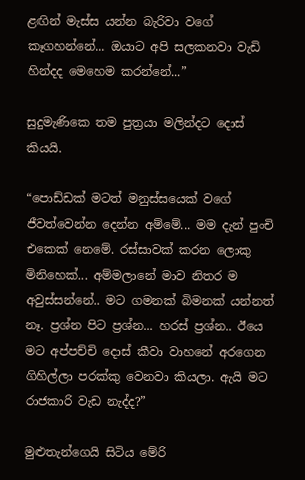ළඟින් මැස්ස යන්න බැරිවා වගේ කෑගහන්නේ... ඔයාට අපි සලකනවා වැඩි හින්දද මෙහෙම කරන්නේ...”

සුදුමැණිකෙ තම පුත්‍රයා මලින්දට දොස් කියයි.

“පොඩ්ඩක් මටත් මනුස්සයෙක් වගේ ජීවත්වෙන්න දෙන්න අම්මේ... මම දැන් පුංචි එකෙක් නෙමේ. රස්සාවක් කරන ලොකු මිනිහෙක්... අම්මලානේ මාව නිතර ම අවුස්සන්නේ.. මට ගමනක් බිමනක් යන්නත් නෑ. ප්‍රශ්න පිට ප්‍රශ්න... හරස් ප්‍රශ්න.. ඊයෙ මට අප්පච්චි දොස් කීවා වාහනේ අරගෙන ගිහිල්ලා පරක්කු වෙනවා කියලා. ඇයි මට රාජකාරි වැඩ නැද්ද?”

මුළුතැන්ගෙයි සිටිය මේරි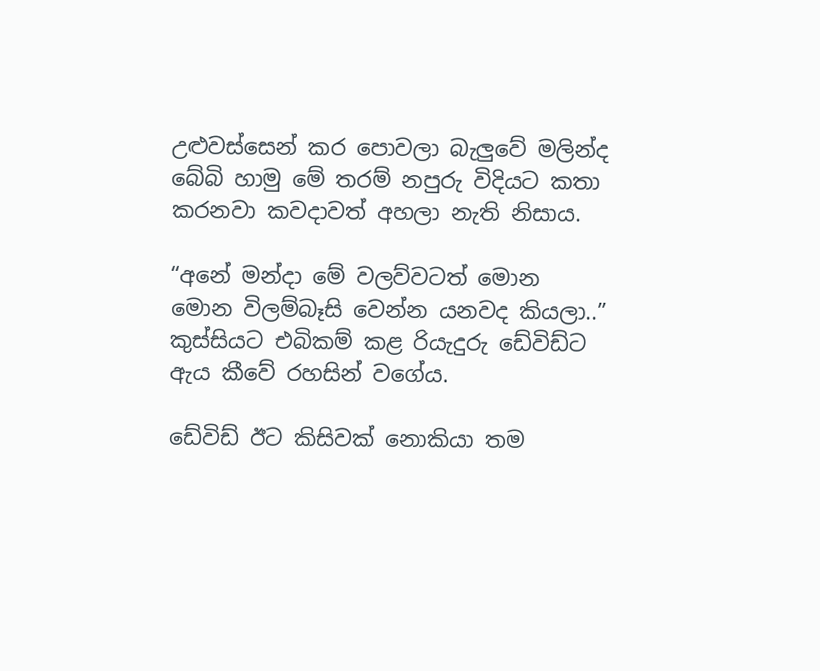උළුවස්සෙන් කර පොවලා බැලුවේ මලින්ද බේබි හාමු මේ තරම් නපුරු විදියට කතා කරනවා කවදාවත් අහලා නැති නිසාය.

“අනේ මන්දා මේ වලව්වටත් මොන මොන විලම්බෑසි වෙන්න යනවද කියලා..” කුස්සියට එබිකම් කළ රියැදුරු ඩේවිඩ්ට ඇය කීවේ රහසින් වගේය.

ඩේවිඩ් ඊට කිසිවක් නොකියා තම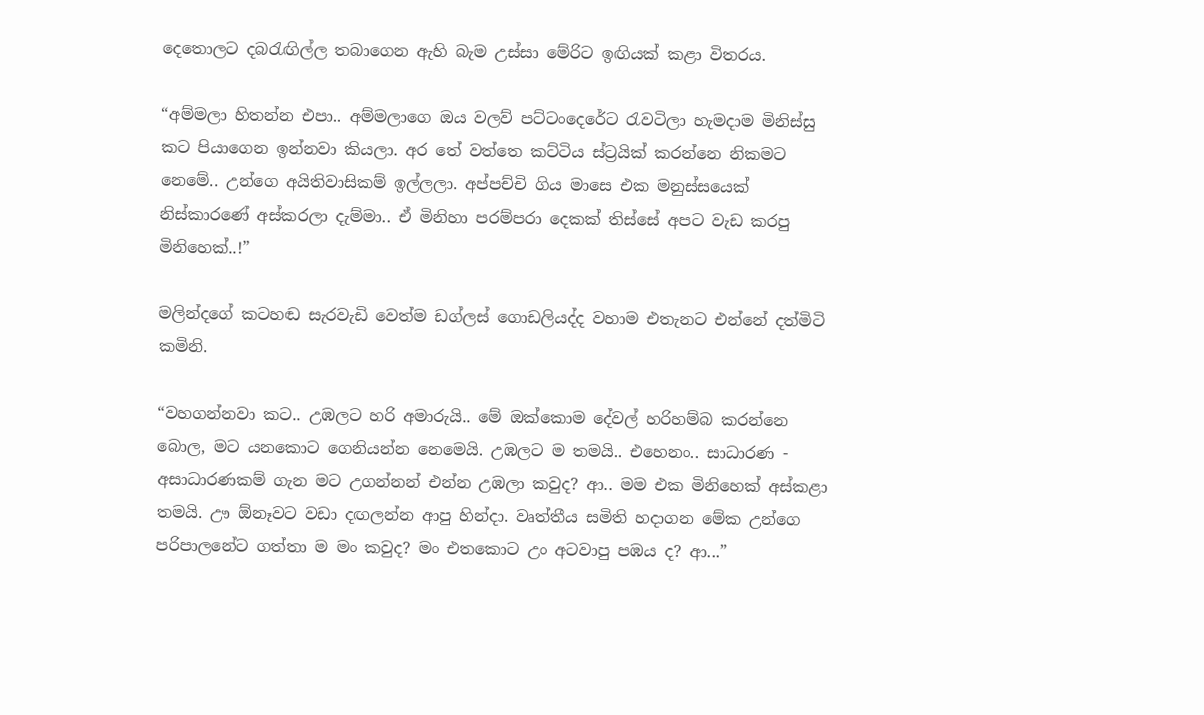දෙතොලට දබරැඟිල්ල තබාගෙන ඇහි බැම උස්සා මේරිට ඉඟියක් කළා විතරය.

“අම්මලා හිතන්න එපා.. අම්මලාගෙ ඔය වලව් පට්ටංදෙරේට රැවටිලා හැමදාම මිනිස්සු කට පියාගෙන ඉන්නවා කියලා. අර තේ වත්තෙ කට්ටිය ස්ට්‍රයික් කරන්නෙ නිකමට නෙමේ.. උන්ගෙ අයිතිවාසිකම් ඉල්ලලා. අප්පච්චි ගිය මාසෙ එක මනුස්සයෙක් නිස්කාරණේ අස්කරලා දැම්මා.. ඒ මිනිහා පරම්පරා දෙකක් තිස්සේ අපට වැඩ කරපු මිනිහෙක්..!”

මලින්දගේ කටහඬ සැරවැඩි වෙත්ම ඩග්ලස් ගොඩලියද්ද වහාම එතැනට එන්නේ දත්මිටි කමිනි.

“වහගන්නවා කට.. උඹලට හරි අමාරුයි.. මේ ඔක්කොම දේවල් හරිහම්බ කරන්නෙ බොල, මට යනකොට ගෙනියන්න නෙමෙයි. උඹලට ම තමයි.. එහෙනං.. සාධාරණ - අසාධාරණකම් ගැන මට උගන්නන් එන්න උඹලා කවුද? ආ.. මම එක මිනිහෙක් අස්කළා තමයි. ඌ ඕනෑවට වඩා දඟලන්න ආපු හින්දා. වෘත්තීය සමිති හදාගන මේක උන්ගෙ පරිපාලනේට ගත්තා ම මං කවුද? මං එතකොට උං අටවාපු පඹය ද? ආ...”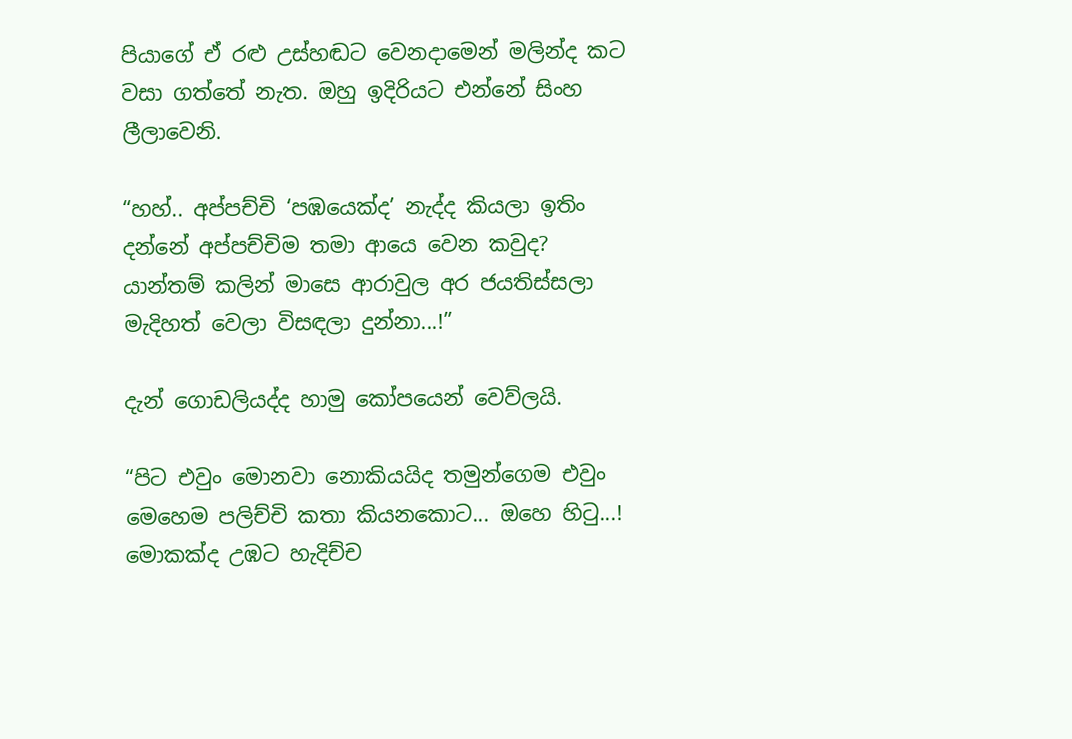පියාගේ ඒ රළු උස්හඬට වෙනදාමෙන් මලින්ද කට වසා ගත්තේ නැත. ඔහු ඉදිරියට එන්නේ සිංහ ලීලාවෙනි.

“හහ්.. අප්පච්චි ‘පඹයෙක්ද’ නැද්ද කියලා ඉතිං දන්නේ අප්පච්චිම තමා ආයෙ වෙන කවුද? යාන්තම් කලින් මාසෙ ආරාවුල අර ජයතිස්සලා මැදිහත් වෙලා විසඳලා දුන්නා...!”

දැන් ගොඩලියද්ද හාමු කෝපයෙන් වෙව්ලයි.

“පිට එවුං මොනවා නොකියයිද තමුන්ගෙම එවුං මෙහෙම පලිච්චි කතා කියනකොට... ඔහෙ හිටු...! මොකක්ද උඹට හැදිච්ච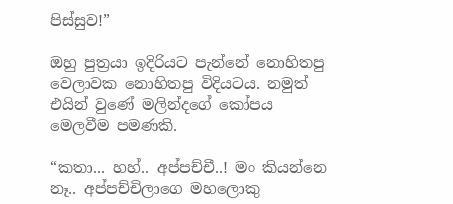පිස්සුව!”

ඔහු පුත්‍රයා ඉදිරියට පැන්නේ නොහිතපු වෙලාවක නොහිතපු විදියටය. නමුත් එයින් වුණේ මලින්ද‍ගේ කෝපය මෙලවීම පමණකි.

“කතා... හහ්.. අප්පච්චී..! මං කියන්නෙ නෑ.. අප්පච්චිලාගෙ මහලොකු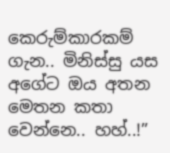කෙරුම්කාරකම් ගැන.. මිනිස්සු යස අගේට ඔය අතන මෙතන කතා වෙන්නෙ.. හහ්..!”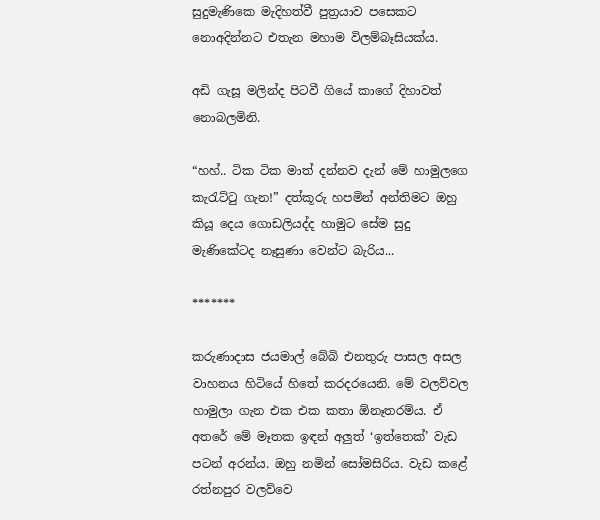සුදුමැණිකෙ මැදිහත්වී පුත්‍රයාව පසෙකට නොඅදින්නට එතැන මහාම විලම්බෑසියක්ය.

අඩි ගැසූ මලින්ද පිටවී ගියේ කාගේ දිහාවත් නොබලමිනි.

“හහ්.. ටික ටික මාත් දන්නව දැන් මේ හාමු‍ලගෙ කැරැට්ටු ගැන!” දත්කූරු හපමින් අන්තිමට ඔහු කියූ දෙය ගොඩලියද්ද හාමුට සේම සුදු මැණිකේටද නෑසුණා වෙන්ට බැරිය...

*******

කරුණාදාස ජයමාල් බේබි එනතුරු පාසල අසල වාහනය හිටියේ හිතේ කරදරයෙනි. මේ වලව්වල හාමුලා ගැන එක එක කතා ඕනෑතරම්ය. ඒ අතරේ මේ මෑතක ඉඳන් අලුත් ‘ඉත්තෙක්’ වැඩ පටන් අරන්ය. ඔහු නමින් සෝමසිරිය. වැඩ කළේ රත්නපුර වලව්වෙ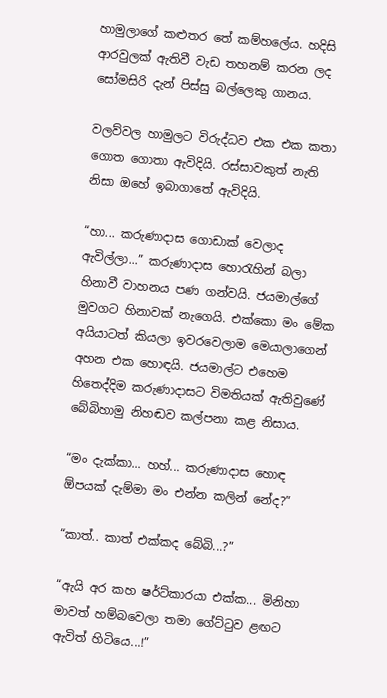හාමුලාගේ කළුතර තේ කම්හලේය. හදිසි ආරවුලක් ඇතිවී වැඩ තහනම් කරන ලද සෝමසිරි දැන් පිස්සු බල්ලෙකු ගානය.

වලව්වල හාමුලට විරුද්ධව එක එක කතා ගොත ගොතා ඇවිදියි. රස්සාවකුත් නැති නිසා ඔහේ ඉබාගාතේ ඇවිදියි.

“හා... කරුණාදාස ගොඩාක් වෙලාද ඇවිල්ලා...” කරුණාදාස හොරැහින් බලා හිනාවී වාහනය පණ ගන්වයි. ජයමාල්ගේ මුවගට හිනාවක් නැගෙයි. එක්කො මං මේක අයියාටත් කියලා ඉවරවෙලාම මෙයාලාගෙන් අහන එක හොඳයි. ජයමාල්ට එහෙම හිතෙද්දිම කරුණාදාසට විමතියක් ඇතිවුණේ බේබිහාමු නිහඬව කල්පනා කළ නිසාය.

“මං දැක්කා... හහ්... කරුණාදාස හොඳ ඕපයක් දැම්මා මං එන්න කලින් නේද?”

“කාත්.. කාත් එක්කද බේබි...?”

“ඇයි අර කහ ෂර්ට්කාරයා එක්ක... මිනිහා මාවත් හම්බවෙලා තමා ගේට්ටුව ළඟට ඇවිත් හිටියෙ...!”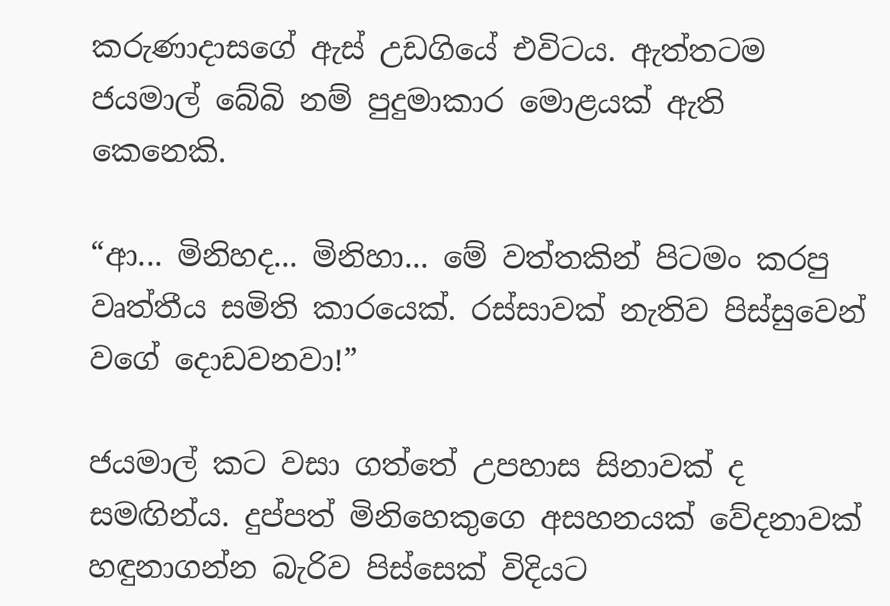කරුණාදාසගේ ඇස් උඩගි‍යේ එවිටය. ඇත්තටම ජයමාල් බේබි නම් පුදුමාකාර මොළයක් ඇති කෙනෙකි.

“ආ... මිනිහද... මිනිහා... මේ වත්තකින් පිටමං කරපු වෘත්තීය සමිති කාරයෙක්. රස්සාවක් නැතිව පිස්සුවෙන් වගේ දොඩවනවා!”

ජයමාල් කට වසා ගත්තේ උපහාස සිනාවක් ද සමඟින්ය. දුප්පත් මිනිහෙකුගෙ අසහනයක් වේදනාවක් හඳුනාගන්න බැරිව පිස්සෙක් විදියට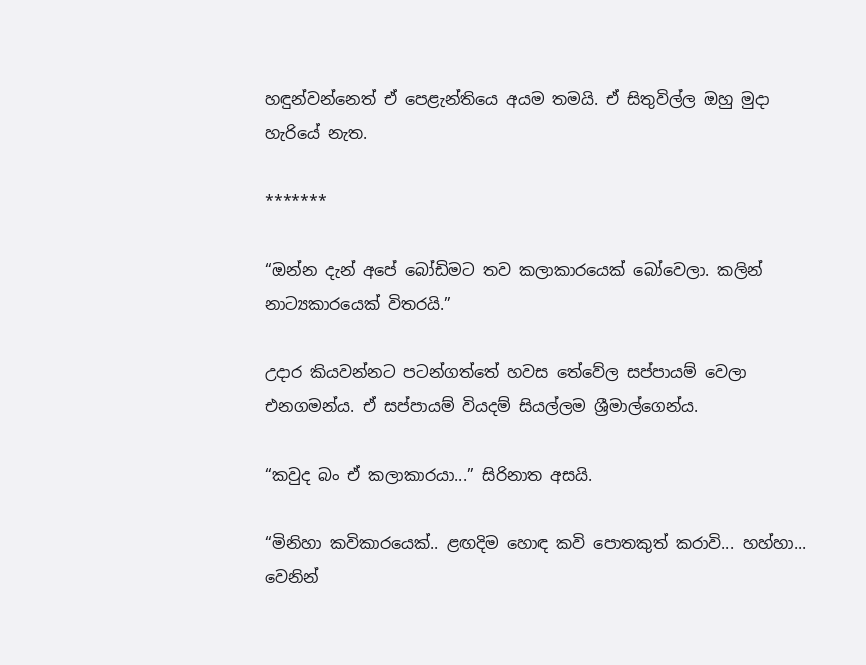හඳුන්වන්නෙත් ඒ පෙළැන්තියෙ අයම තමයි. ඒ සිතුවිල්ල ඔහු මුදා හැරියේ නැත.

*******

“ඔන්න දැන් අපේ බෝඩිමට තව කලාකාරයෙක් බෝවෙලා. කලින් නාට්‍යකාරයෙක් විතරයි.”

උදාර කියවන්නට පටන්ගත්තේ හවස තේවේල සප්පායම් වෙලා එනගමන්ය. ඒ සප්පායම් වියදම් සියල්ලම ශ්‍රීමාල්ගෙන්ය.

“කවුද බං ඒ කලාකාරයා...” සිරිනාත අසයි.

“මිනිහා කවිකාරයෙක්.. ළඟදිම හොඳ කවි පොතකුත් කරාවි... හහ්හා... වෙනින්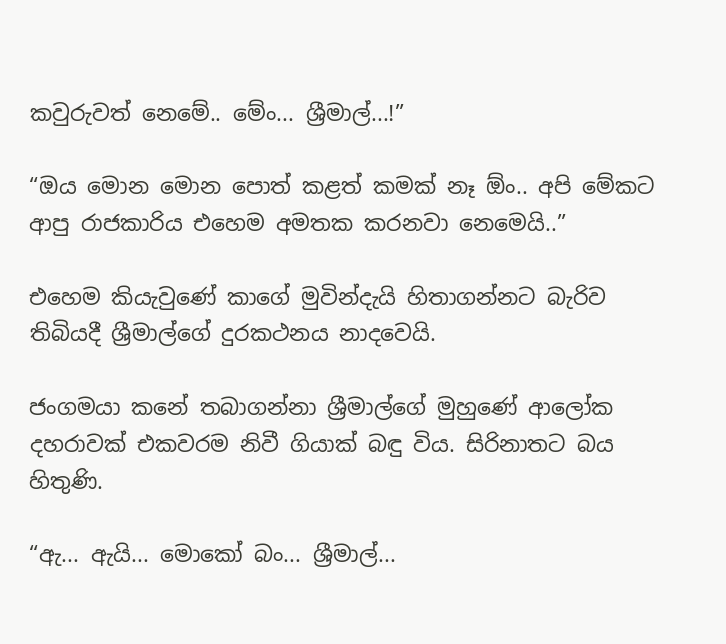කවුරුවත් නෙමේ.. මේං... ශ්‍රීමාල්...!”

“ඔය මොන මොන පොත් කළත් කමක් නෑ ඕං.. අපි මේකට ආපු රාජකාරිය එහෙම අමතක කරනවා නෙමෙයි..”

එහෙම කියැවුණේ කාගේ මුවින්දැයි හිතාගන්නට බැරිව තිබියදී ශ්‍රීමාල්ගේ දුරකථනය නාදවෙයි.

ජංගමයා කනේ තබාගන්නා ශ්‍රීමාල්ගේ මුහුණේ ආලෝක දහරාවක් එකවරම නිවී ගියාක් බඳු විය. සිරිනාතට බය හිතුණි.

“ඇ... ඇයි... මොකෝ බං... ශ්‍රීමාල්...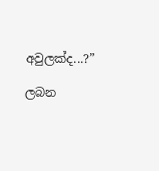අවුලක්ද...?”

ලබන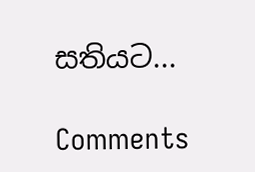සතියට‍...

Comments